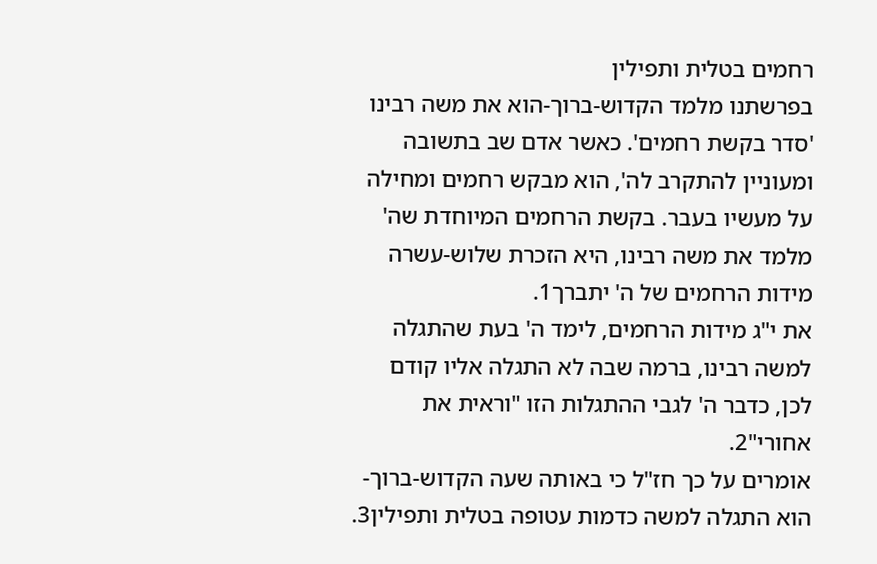רחמים בטלית ותפילין
בפרשתנו מלמד הקדוש-ברוך-הוא את משה רבינו 'סדר בקשת רחמים'. כאשר אדם שב בתשובה ומעוניין להתקרב לה', הוא מבקש רחמים ומחילה על מעשיו בעבר. בקשת הרחמים המיוחדת שה' מלמד את משה רבינו, היא הזכרת שלוש-עשרה מידות הרחמים של ה' יתברך1.
את י"ג מידות הרחמים, לימד ה' בעת שהתגלה למשה רבינו, ברמה שבה לא התגלה אליו קודם לכן, כדבר ה' לגבי ההתגלות הזו "וראית את אחורי"2.
אומרים על כך חז"ל כי באותה שעה הקדוש-ברוך-הוא התגלה למשה כדמות עטופה בטלית ותפילין3.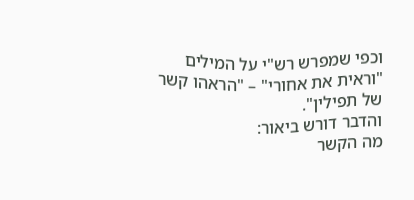וכפי שמפרש רש"י על המילים "וראית את אחורי" – "הראהו קשר של תפילין".
והדבר דורש ביאור:
מה הקשר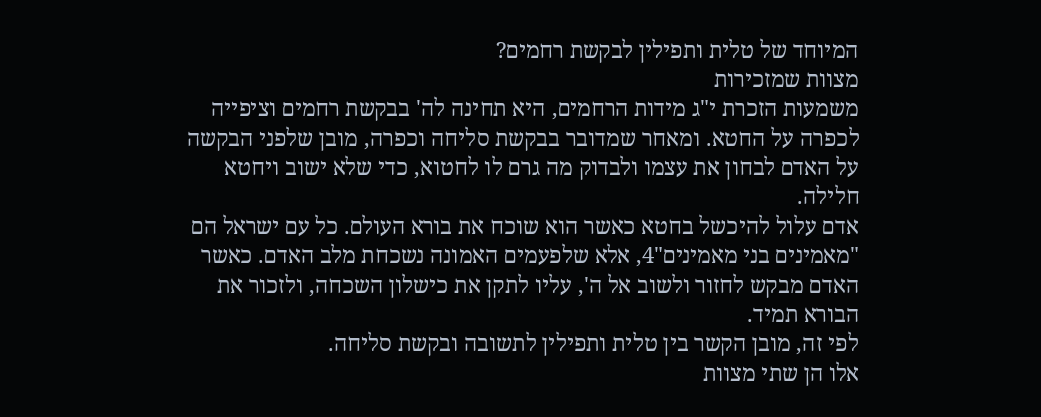המיוחד של טלית ותפילין לבקשת רחמים?
מצוות שמזכירות
משמעות הזכרת י"ג מידות הרחמים, היא תחינה לה' בבקשת רחמים וציפייה לכפרה על החטא. ומאחר שמדובר בבקשת סליחה וכפרה, מובן שלפני הבקשה על האדם לבחון את עצמו ולבדוק מה גרם לו לחטוא, כדי שלא ישוב ויחטא חלילה.
אדם עלול להיכשל בחטא כאשר הוא שוכח את בורא העולם. כל עם ישראל הם "מאמינים בני מאמינים"4, אלא שלפעמים האמונה נשכחת מלב האדם. כאשר האדם מבקש לחזור ולשוב אל ה', עליו לתקן את כישלון השכחה, ולזכור את הבורא תמיד.
לפי זה, מובן הקשר בין טלית ותפילין לתשובה ובקשת סליחה.
אלו הן שתי מצוות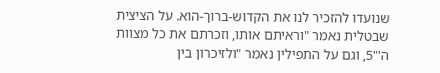שנועדו להזכיר לנו את הקדוש-ברוך-הוא. על הציצית שבטלית נאמר "וראיתם אותו, וזכרתם את כל מצוות ה'"5, וגם על התפילין נאמר "ולזיכרון בין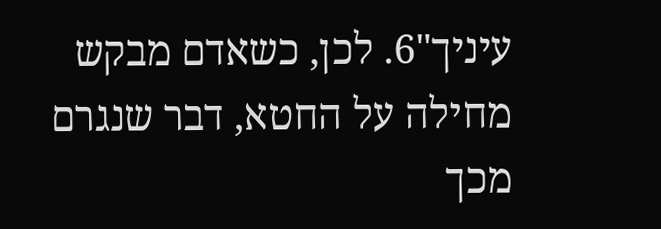עיניך"6. לכן, כשאדם מבקש מחילה על החטא, דבר שנגרם מכך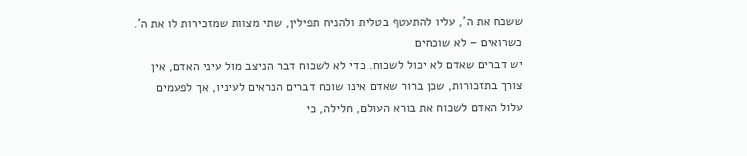ששכח את ה', עליו להתעטף בטלית ולהניח תפילין, שתי מצוות שמזכירות לו את ה'.
כשרואים – לא שוכחים
יש דברים שאדם לא יכול לשכוח. כדי לא לשכוח דבר הניצב מול עיני האדם, אין צורך בתזכורות, שכן ברור שאדם אינו שוכח דברים הנראים לעיניו, אך לפעמים עלול האדם לשכוח את בורא העולם, חלילה, כי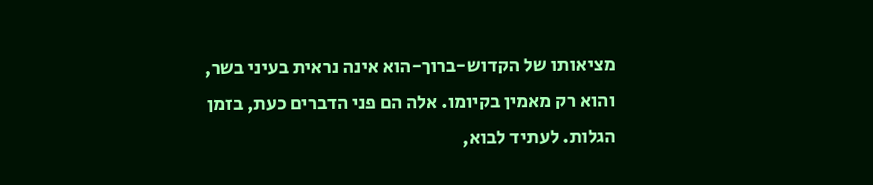מציאותו של הקדוש-ברוך-הוא אינה נראית בעיני בשר, והוא רק מאמין בקיומו. אלה הם פני הדברים כעת, בזמן הגלות. לעתיד לבוא,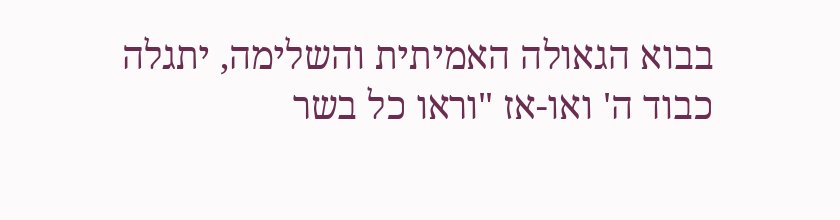בבוא הגאולה האמיתית והשלימה, יתגלה כבוד ה' ואו-אז "וראו כל בשר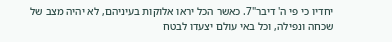יחדיו כי פי ה' דיבר"7. כאשר הכל יראו אלוקות בעיניהם, לא יהיה מצב של שכחה ונפילה, וכל באי עולם יצעדו לבטח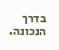בדרך הנכונה.